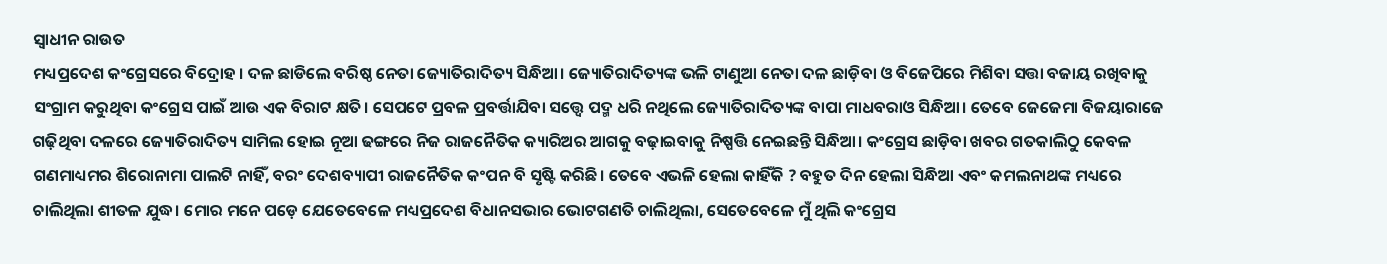ସ୍ୱାଧୀନ ରାଉତ
ମଧ୍ୟପ୍ରଦେଶ କଂଗ୍ରେସରେ ବିଦ୍ରୋହ । ଦଳ ଛାଡିଲେ ବରିଷ୍ଠ ନେତା ଜ୍ୟୋତିରାଦିତ୍ୟ ସିନ୍ଧିଆ। ଜ୍ୟୋତିରାଦିତ୍ୟଙ୍କ ଭଳି ଟାଣୁଆ ନେତା ଦଳ ଛାଡ଼ିବା ଓ ବିଜେପିରେ ମିଶିବା ସତ୍ତା ବଜାୟ ରଖିବାକୁ ସଂଗ୍ରାମ କରୁଥିବା କଂଗ୍ରେସ ପାଇଁ ଆଉ ଏକ ବିରାଟ କ୍ଷତି। ସେପଟେ ପ୍ରବଳ ପ୍ରବର୍ତ୍ତାଯିବା ସତ୍ତ୍ୱେ ପଦ୍ମ ଧରି ନଥିଲେ ଜ୍ୟୋତିରାଦିତ୍ୟଙ୍କ ବାପା ମାଧବରାଓ ସିନ୍ଧିଆ। ତେବେ ଜେଜେମା ବିଜୟାରାଜେ ଗଢ଼ିଥିବା ଦଳରେ ଜ୍ୟୋତିରାଦିତ୍ୟ ସାମିଲ ହୋଇ ନୂଆ ଢଙ୍ଗରେ ନିଜ ରାଜନୈତିକ କ୍ୟାରିଅର ଆଗକୁ ବଢ଼ାଇବାକୁ ନିଷ୍ପତ୍ତି ନେଇଛନ୍ତି ସିନ୍ଧିଆ। କଂଗ୍ରେସ ଛାଡ଼ିବା ଖବର ଗତକାଲିଠୁ କେବଳ ଗଣମାଧ୍ୟମର ଶିରୋନାମା ପାଲଟି ନାହିଁ, ବରଂ ଦେଶବ୍ୟାପୀ ରାଜନୈତିକ କଂପନ ବି ସୃଷ୍ଟି କରିଛି। ତେବେ ଏଭଳି ହେଲା କାହିଁକି ? ବହୁତ ଦିନ ହେଲା ସିନ୍ଧିଆ ଏବଂ କମଲନାଥଙ୍କ ମଧ୍ୟରେ ଚାଲିଥିଲା ଶୀତଳ ଯୁଦ୍ଧ। ମୋର ମନେ ପଡ଼େ ଯେତେବେଳେ ମଧ୍ୟପ୍ରଦେଶ ବିଧାନସଭାର ଭୋଟଗଣତି ଚାଲିଥିଲା, ସେତେବେଳେ ମୁଁ ଥିଲି କଂଗ୍ରେସ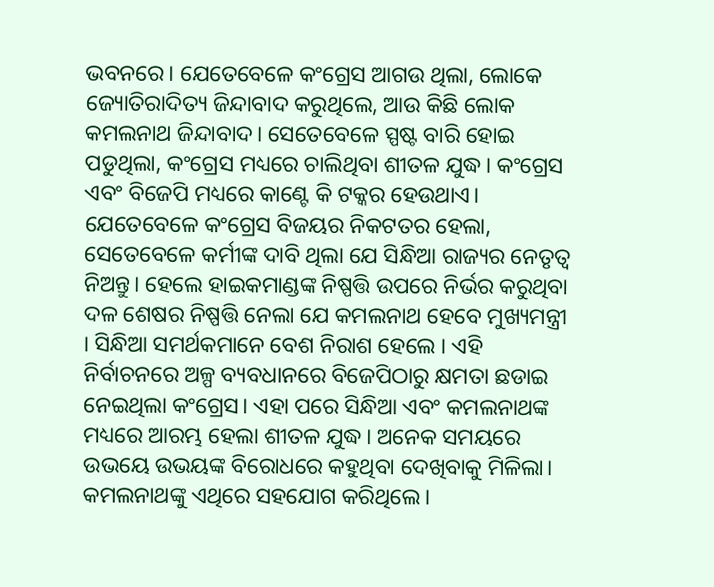ଭବନରେ। ଯେତେବେଳେ କଂଗ୍ରେସ ଆଗଉ ଥିଲା, ଲୋକେ ଜ୍ୟୋତିରାଦିତ୍ୟ ଜିନ୍ଦାବାଦ କରୁଥିଲେ, ଆଉ କିଛି ଲୋକ କମଲନାଥ ଜିନ୍ଦାବାଦ। ସେତେବେଳେ ସ୍ପଷ୍ଟ ବାରି ହୋଇ ପଡୁଥିଲା, କଂଗ୍ରେସ ମଧ୍ୟରେ ଚାଲିଥିବା ଶୀତଳ ଯୁଦ୍ଧ। କଂଗ୍ରେସ ଏବଂ ବିଜେପି ମଧ୍ୟରେ କାଣ୍ଟେ କି ଟକ୍କର ହେଉଥାଏ। ଯେତେବେଳେ କଂଗ୍ରେସ ବିଜୟର ନିକଟତର ହେଲା, ସେତେବେଳେ କର୍ମୀଙ୍କ ଦାବି ଥିଲା ଯେ ସିନ୍ଧିଆ ରାଜ୍ୟର ନେତୃତ୍ୱ ନିଅନ୍ତୁ। ହେଲେ ହାଇକମାଣ୍ଡଙ୍କ ନିଷ୍ପତ୍ତି ଉପରେ ନିର୍ଭର କରୁଥିବା ଦଳ ଶେଷର ନିଷ୍ପତ୍ତି ନେଲା ଯେ କମଲନାଥ ହେବେ ମୁଖ୍ୟମନ୍ତ୍ରୀ । ସିନ୍ଧିଆ ସମର୍ଥକମାନେ ବେଶ ନିରାଶ ହେଲେ । ଏହି ନିର୍ବାଚନରେ ଅଳ୍ପ ବ୍ୟବଧାନରେ ବିଜେପିଠାରୁ କ୍ଷମତା ଛଡାଇ ନେଇଥିଲା କଂଗ୍ରେସ। ଏହା ପରେ ସିନ୍ଧିଆ ଏବଂ କମଲନାଥଙ୍କ ମଧ୍ୟରେ ଆରମ୍ଭ ହେଲା ଶୀତଳ ଯୁଦ୍ଧ। ଅନେକ ସମୟରେ ଉଭୟେ ଉଭୟଙ୍କ ବିରୋଧରେ କହୁଥିବା ଦେଖିବାକୁ ମିଳିଲା। କମଲନାଥଙ୍କୁ ଏଥିରେ ସହଯୋଗ କରିଥିଲେ।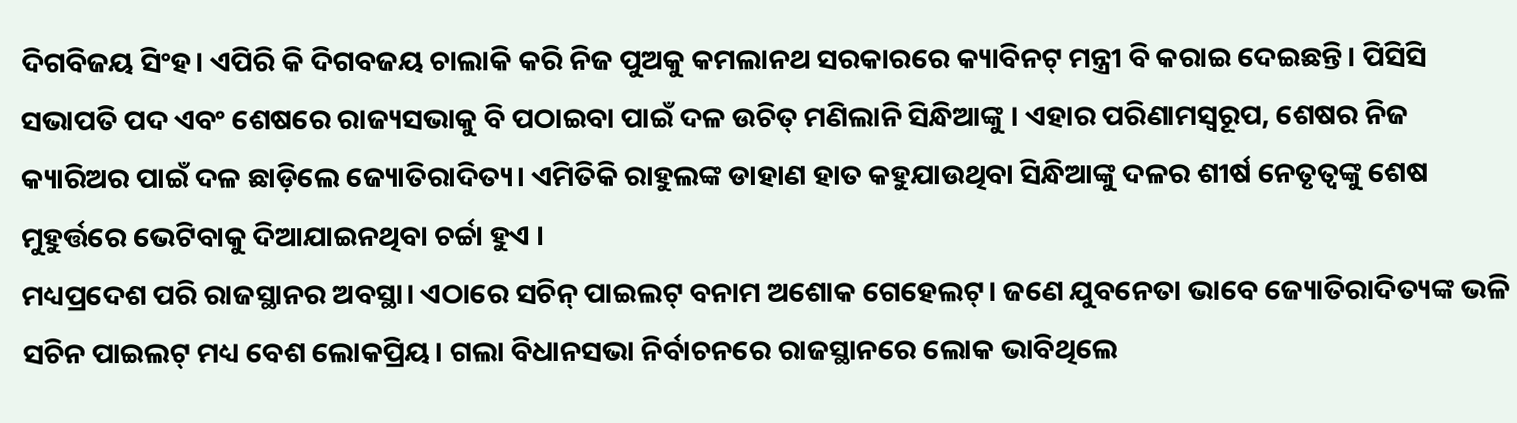ଦିଗବିଜୟ ସିଂହ। ଏପିରି କି ଦିଗବଜୟ ଚାଲାକି କରି ନିଜ ପୁଅକୁ କମଲାନଥ ସରକାରରେ କ୍ୟାବିନଟ୍ ମନ୍ତ୍ରୀ ବି କରାଇ ଦେଇଛନ୍ତି। ପିସିସି ସଭାପତି ପଦ ଏବଂ ଶେଷରେ ରାଜ୍ୟସଭାକୁ ବି ପଠାଇବା ପାଇଁ ଦଳ ଉଚିତ୍ ମଣିଲାନି ସିନ୍ଧିଆଙ୍କୁ । ଏହାର ପରିଣାମସ୍ୱରୂପ, ଶେଷର ନିଜ କ୍ୟାରିଅର ପାଇଁ ଦଳ ଛାଡ଼ିଲେ ଜ୍ୟୋତିରାଦିତ୍ୟ। ଏମିତିକି ରାହୁଲଙ୍କ ଡାହାଣ ହାତ କହୁଯାଉଥିବା ସିନ୍ଧିଆଙ୍କୁ ଦଳର ଶୀର୍ଷ ନେତୃତ୍ୱଙ୍କୁ ଶେଷ ମୁହୁର୍ତ୍ତରେ ଭେଟିବାକୁ ଦିଆଯାଇନଥିବା ଚର୍ଚ୍ଚା ହୁଏ ।
ମଧ୍ୟପ୍ରଦେଶ ପରି ରାଜସ୍ଥାନର ଅବସ୍ଥା। ଏଠାରେ ସଚିନ୍ ପାଇଲଟ୍ ବନାମ ଅଶୋକ ଗେହେଲଟ୍। ଜଣେ ଯୁବନେତା ଭାବେ ଜ୍ୟୋତିରାଦିତ୍ୟଙ୍କ ଭଳି ସଚିନ ପାଇଲଟ୍ ମଧ୍ୟ ବେଶ ଲୋକପ୍ରିୟ। ଗଲା ବିଧାନସଭା ନିର୍ବାଚନରେ ରାଜସ୍ଥାନରେ ଲୋକ ଭାବିଥିଲେ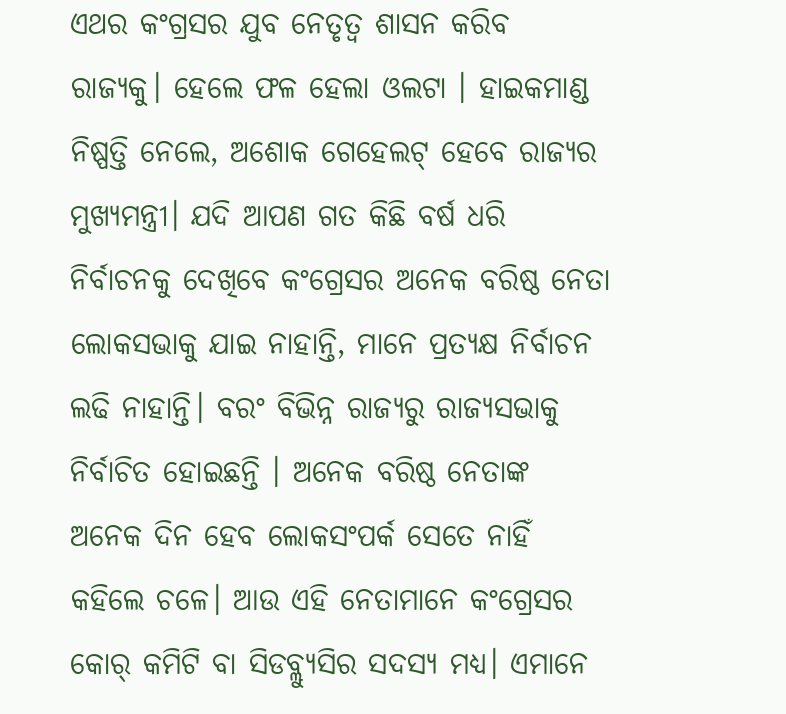ଏଥର କଂଗ୍ରସର ଯୁବ ନେତୃତ୍ୱ ଶାସନ କରିବ ରାଜ୍ୟକୁ। ହେଲେ ଫଳ ହେଲା ଓଲଟା । ହାଇକମାଣ୍ଡ ନିଷ୍ପତ୍ତି ନେଲେ, ଅଶୋକ ଗେହେଲଟ୍ ହେବେ ରାଜ୍ୟର ମୁଖ୍ୟମନ୍ତ୍ରୀ। ଯଦି ଆପଣ ଗତ କିଛି ବର୍ଷ ଧରି ନିର୍ବାଚନକୁ ଦେଖିବେ କଂଗ୍ରେସର ଅନେକ ବରିଷ୍ଠ ନେତା ଲୋକସଭାକୁ ଯାଇ ନାହାନ୍ତି, ମାନେ ପ୍ରତ୍ୟକ୍ଷ ନିର୍ବାଚନ ଲଢି ନାହାନ୍ତି। ବରଂ ବିଭିନ୍ନ ରାଜ୍ୟରୁ ରାଜ୍ୟସଭାକୁ ନିର୍ବାଚିତ ହୋଇଛନ୍ତି । ଅନେକ ବରିଷ୍ଠ ନେତାଙ୍କ ଅନେକ ଦିନ ହେବ ଲୋକସଂପର୍କ ସେତେ ନାହିଁ କହିଲେ ଚଳେ। ଆଉ ଏହି ନେତାମାନେ କଂଗ୍ରେସର କୋର୍ କମିଟି ବା ସିଡବ୍ଲ୍ୟୁସିର ସଦସ୍ୟ ମଧ୍ୟ। ଏମାନେ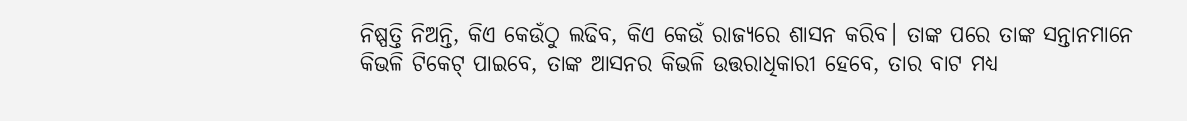ନିଷ୍ପତ୍ତି ନିଅନ୍ତି, କିଏ କେଉଁଠୁ ଲଢିବ, କିଏ କେଉଁ ରାଜ୍ୟରେ ଶାସନ କରିବ। ତାଙ୍କ ପରେ ତାଙ୍କ ସନ୍ତାନମାନେ କିଭଳି ଟିକେଟ୍ ପାଇବେ, ତାଙ୍କ ଆସନର କିଭଳି ଉତ୍ତରାଧିକାରୀ ହେବେ, ତାର ବାଟ ମଧ୍ୟ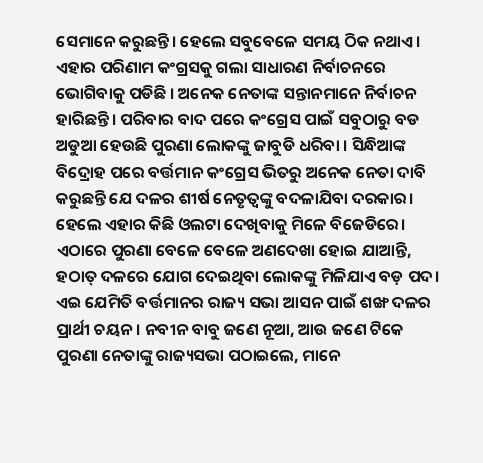ସେମାନେ କରୁଛନ୍ତି। ହେଲେ ସବୁବେଳେ ସମୟ ଠିକ ନଥାଏ। ଏହାର ପରିଣାମ କଂଗ୍ରସକୁ ଗଲା ସାଧାରଣ ନିର୍ବାଚନରେ ଭୋଗିବାକୁ ପଡିଛି । ଅନେକ ନେତାଙ୍କ ସନ୍ତାନମାନେ ନିର୍ବାଚନ ହାରିଛନ୍ତି। ପରିବାର ବାଦ ପରେ କଂଗ୍ରେସ ପାଇଁ ସବୁଠାରୁ ବଡ ଅଡୁଆ ହେଉଛି ପୁରଣା ଲୋକଙ୍କୁ ଜାବୁଡି ଧରିବା । ସିନ୍ଧିଆଙ୍କ ବିଦ୍ରୋହ ପରେ ବର୍ତ୍ତମାନ କଂଗ୍ରେସ ଭିତରୁ ଅନେକ ନେତା ଦାବି କରୁଛନ୍ତି ଯେ ଦଳର ଶୀର୍ଷ ନେତୃତ୍ୱଙ୍କୁ ବଦଳାଯିବା ଦରକାର। ହେଲେ ଏହାର କିଛି ଓଲଟା ଦେଖିବାକୁ ମିଳେ ବିଜେଡିରେ। ଏଠାରେ ପୁରଣା ବେଳେ ବେଳେ ଅଣଦେଖା ହୋଇ ଯାଆନ୍ତି, ହଠାତ୍ ଦଳରେ ଯୋଗ ଦେଇଥିବା ଲୋକଙ୍କୁ ମିଳିଯାଏ ବଡ଼ ପଦ। ଏଇ ଯେମିତି ବର୍ତ୍ତମାନର ରାଜ୍ୟ ସଭା ଆସନ ପାଇଁ ଶଙ୍ଖ ଦଳର ପ୍ରାର୍ଥୀ ଚୟନ। ନବୀନ ବାବୁ ଜଣେ ନୂଆ, ଆଉ ଜଣେ ଟିକେ ପୁରଣା ନେତାଙ୍କୁ ରାଜ୍ୟସଭା ପଠାଇଲେ, ମାନେ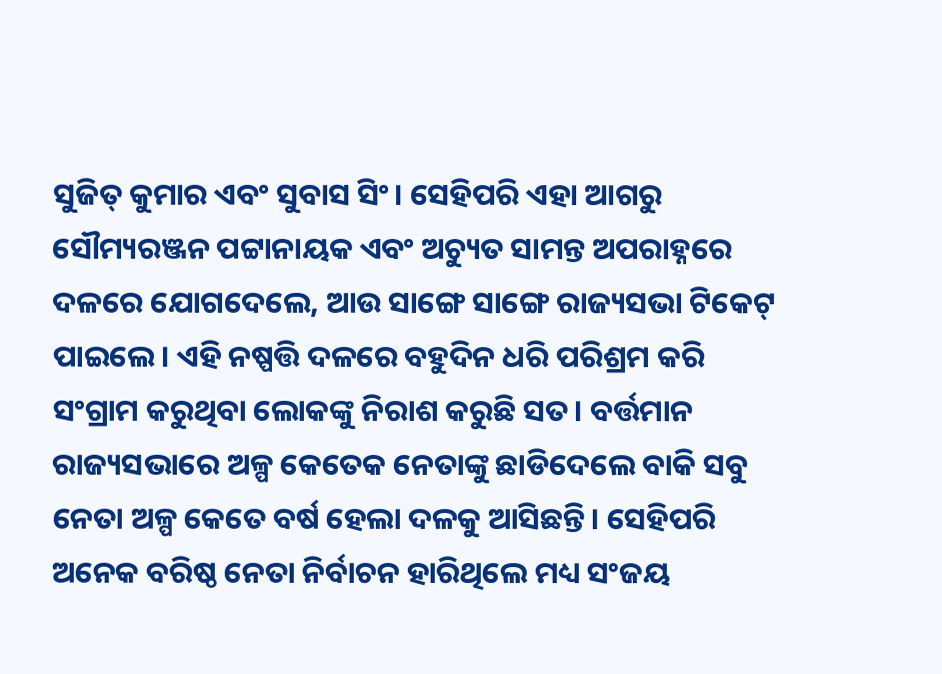ସୁଜିତ୍ କୁମାର ଏବଂ ସୁବାସ ସିଂ। ସେହିପରି ଏହା ଆଗରୁ ସୌମ୍ୟରଞ୍ଜନ ପଟ୍ଟାନାୟକ ଏବଂ ଅଚ୍ୟୁତ ସାମନ୍ତ ଅପରାହ୍ନରେ ଦଳରେ ଯୋଗଦେଲେ, ଆଉ ସାଙ୍ଗେ ସାଙ୍ଗେ ରାଜ୍ୟସଭା ଟିକେଟ୍ ପାଇଲେ। ଏହି ନଷ୍ପତ୍ତି ଦଳରେ ବହୁଦିନ ଧରି ପରିଶ୍ରମ କରି ସଂଗ୍ରାମ କରୁଥିବା ଲୋକଙ୍କୁ ନିରାଶ କରୁଛି ସତ। ବର୍ତ୍ତମାନ ରାଜ୍ୟସଭାରେ ଅଳ୍ପ କେତେକ ନେତାଙ୍କୁ ଛାଡିଦେଲେ ବାକି ସବୁ ନେତା ଅଳ୍ପ କେତେ ବର୍ଷ ହେଲା ଦଳକୁ ଆସିଛନ୍ତି। ସେହିପରି ଅନେକ ବରିଷ୍ଠ ନେତା ନିର୍ବାଚନ ହାରିଥିଲେ ମଧ୍ୟ ସଂଜୟ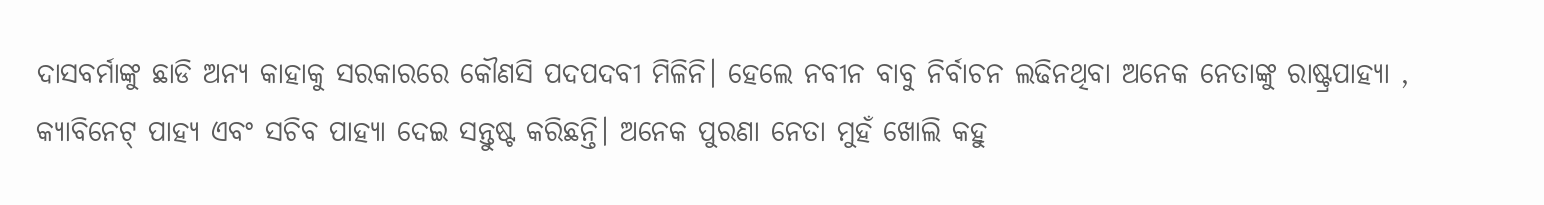ଦାସବର୍ମାଙ୍କୁ ଛାଡି ଅନ୍ୟ କାହାକୁ ସରକାରରେ କୌଣସି ପଦପଦବୀ ମିଳିନି। ହେଲେ ନବୀନ ବାବୁ ନିର୍ବାଚନ ଲଢିନଥିବା ଅନେକ ନେତାଙ୍କୁ ରାଷ୍ଟ୍ରପାହ୍ୟା , କ୍ୟାବିନେଟ୍ ପାହ୍ୟ ଏବଂ ସଚିବ ପାହ୍ୟା ଦେଇ ସନ୍ତୁଷ୍ଟ କରିଛନ୍ତି। ଅନେକ ପୁରଣା ନେତା ମୁହଁ ଖୋଲି କହୁ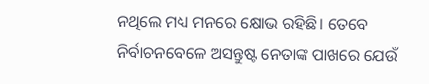ନଥିଲେ ମଧ୍ୟ ମନରେ କ୍ଷୋଭ ରହିଛି। ତେବେ ନିର୍ବାଚନବେଳେ ଅସନ୍ତୁଷ୍ଟ ନେତାଙ୍କ ପାଖରେ ଯେଉଁ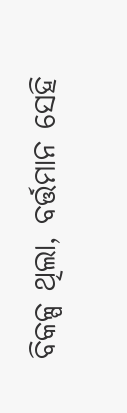ବିକଳ୍ପ ଥିଲା, ବର୍ତ୍ତମାନ ସେହି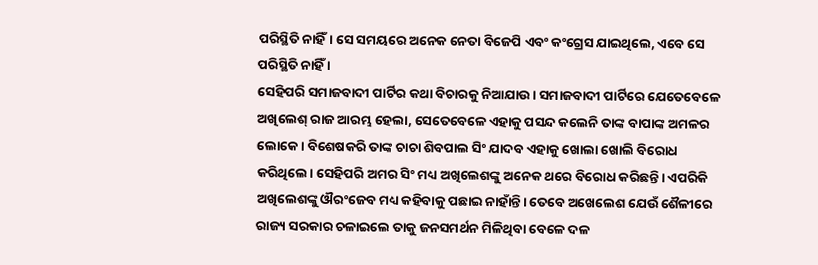ପରିସ୍ଥିତି ନାହିଁ। ସେ ସମୟରେ ଅନେକ ନେତା ବିଜେପି ଏବଂ କଂଗ୍ରେସ ଯାଇଥିଲେ, ଏବେ ସେ ପରିସ୍ଥିତି ନାହିଁ ।
ସେହିପରି ସମାଜବାଦୀ ପାର୍ଟିର କଥା ବିଚାରକୁ ନିଆଯାଉ। ସମାଜବାଦୀ ପାର୍ଟିରେ ଯେତେବେଳେ ଅଖିଲେଶ୍ ରାଜ ଆରମ୍ଭ ହେଲା, ସେତେବେଳେ ଏହାକୁ ପସନ୍ଦ କଲେନି ତାଙ୍କ ବାପାଙ୍କ ଅମଳର ଲୋକେ। ବିଶେଷକରି ତାଙ୍କ ଚାଚା ଶିବପାଲ ସିଂ ଯାଦବ ଏହାକୁ ଖୋଲା ଖୋଲି ବିରୋଧ କରିଥିଲେ। ସେହିପରି ଅମର ସିଂ ମଧ୍ୟ ଅଖିଲେଶଙ୍କୁ ଅନେକ ଥରେ ବିରୋଧ କରିଛନ୍ତି। ଏପରିକି ଅଖିଲେଶଙ୍କୁ ଔରଂଜେବ ମଧ୍ୟ କହିବାକୁ ପଛାଇ ନାହାଁନ୍ତି। ତେବେ ଅଖେଲେଶ ଯେଉଁ ଶୈଳୀରେ ରାଜ୍ୟ ସରକାର ଚଳାଇଲେ ତାକୁ ଜନସମର୍ଥନ ମିଳିଥିବା ବେଳେ ଦଳ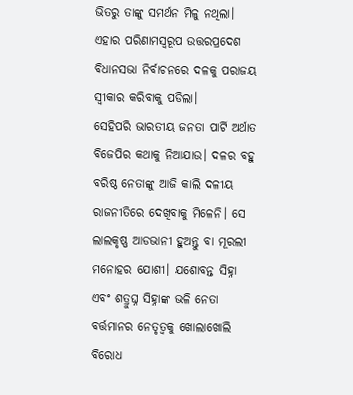ଭିତରୁ ତାଙ୍କୁ ସମର୍ଥନ ମିଳୁ ନଥିଲା। ଏହାର ପରିଣାମସ୍ୱରୂପ ଉତ୍ତରପ୍ରଦେଶ ବିଧାନସଭା ନିର୍ବାଚନରେ ଦଳକୁ ପରାଜୟ ସ୍ୱୀକାର କରିବାକୁ ପଡିଲା।
ସେହିପରି ଭାରତୀୟ ଜନତା ପାର୍ଟି ଅର୍ଥାତ ବିଜେପିର କଥାକୁ ନିଆଯାଉ। ଦଳର ବହୁ ବରିଷ୍ଠ ନେତାଙ୍କୁ ଆଜି କାଲି ଦଳୀୟ ରାଜନୀତିରେ ଦେଖିବାକୁ ମିଳେନି। ସେ ଲାଲକୃଷ୍ଣ ଆଡଭାନୀ ହୁଅନ୍ତୁ ବା ମୂରଲୀ ମନୋହର ଯୋଶୀ। ଯଶୋବନ୍ତ ସିହ୍ନା ଏବଂ ଶତ୍ରୁଘ୍ନ ସିହ୍ନାଙ୍କ ଭଳି ନେତା ବର୍ତ୍ତମାନର ନେତୃତ୍ୱକୁ ଖୋଲାଖୋଲି ବିରୋଧ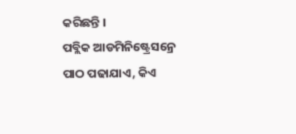କରିଛନ୍ତି ।
ପବ୍ଲିକ ଆଡମିନିଷ୍ଟ୍ରେସନ୍ରେ ପାଠ ପଢାଯାଏ, କିଏ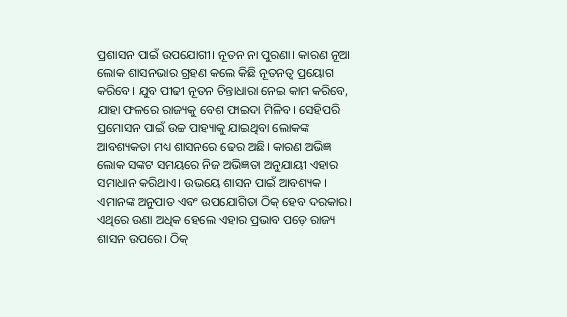ପ୍ରଶାସନ ପାଇଁ ଉପଯୋଗୀ। ନୂତନ ନା ପୁରଣା। କାରଣ ନୂଆ ଲୋକ ଶାସନଭାର ଗ୍ରହଣ କଲେ କିଛି ନୂତନତ୍ୱ ପ୍ରୟୋଗ କରିବେ। ଯୁବ ପୀଢୀ ନୂତନ ଚିନ୍ତାଧାରା ନେଇ କାମ କରିବେ, ଯାହା ଫଳରେ ରାଜ୍ୟକୁ ବେଶ ଫାଇଦା ମିଳିବ। ସେହିପରି ପ୍ରମୋସନ ପାଇଁ ଉଚ୍ଚ ପାହ୍ୟାକୁ ଯାଇଥିବା ଲୋକଙ୍କ ଆବଶ୍ୟକତା ମଧ୍ୟ ଶାସନରେ ଢେର ଅଛି। କାରଣ ଅଭିଜ୍ଞ ଲୋକ ସଙ୍କଟ ସମୟରେ ନିଜ ଅଭିଜ୍ଞତା ଅନୁଯାୟୀ ଏହାର ସମାଧାନ କରିଥାଏ। ଉଭୟେ ଶାସନ ପାଇଁ ଆବଶ୍ୟକ । ଏମାନଙ୍କ ଅନୁପାତ ଏବଂ ଉପଯୋଗିତା ଠିକ୍ ହେବ ଦରକାର। ଏଥିରେ ଉଣା ଅଧିକ ହେଲେ ଏହାର ପ୍ରଭାବ ପଡ଼େ ରାଜ୍ୟ ଶାସନ ଉପରେ। ଠିକ୍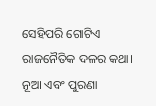ସେହିପରି ଗୋଟିଏ ରାଜନୈତିକ ଦଳର କଥା। ନୂଆ ଏବଂ ପୁରଣା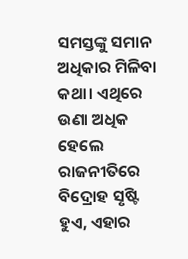ସମସ୍ତଙ୍କୁ ସମାନ ଅଧିକାର ମିଳିବା କଥା। ଏଥିରେ ଉଣା ଅଧିକ ହେଲେ ରାଜନୀତିରେ ବିଦ୍ରୋହ ସୃଷ୍ଟି ହୁଏ, ଏହାର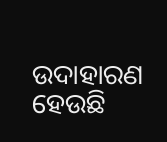ଉଦାହାରଣ ହେଉଛି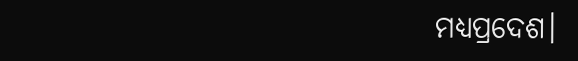ମଧ୍ୟପ୍ରଦେଶ।